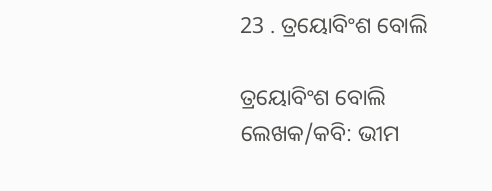23 . ତ୍ରୟୋବିଂଶ ବୋଲି

ତ୍ରୟୋବିଂଶ ବୋଲି ଲେଖକ/କବି: ଭୀମ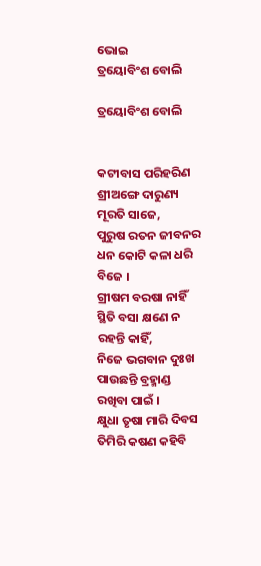ଭୋଇ
ତ୍ରୟୋବିଂଶ ବୋଲି

ତ୍ରୟୋବିଂଶ ବୋଲି


କଟୀବାସ ପରିହରିଣ ଶ୍ରୀଅଙ୍ଗେ ଦାରୁଣ୍ୟ ମୂରତି ସାଜେ,
ପୁରୁଷ ରତନ ଜୀବନର ଧନ କୋଟି କଳା ଧରି ବିଜେ ।
ଗ୍ରୀଷମ ବରଷା ନାହିଁ ସ୍ଥିତି ବସା କ୍ଷଣେ ନ ରହନ୍ତି କାହିଁ,
ନିଜେ ଭଗବାନ ଦୁଃଖ ପାଉଛନ୍ତି ବ୍ରହ୍ମାଣ୍ଡ ରଖିବା ପାଇଁ ।
କ୍ଷୁଧା ତୃଷା ମାରି ଦିବସ ତିମିରି କଷଣ କହିବି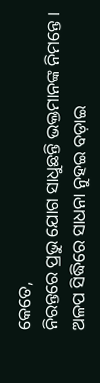କେତେ,
ନିରନ୍ତରେ ପ୍ରଭୁ ଯୋଗ ସାଧୁଛନ୍ତି ଭକ୍ତମାନଙ୍କ ନିମନ୍ତେ ।
ଅଳପ ସିଦ୍ଧିରେ ସାଧନା ନୁହଇ ବଡ଼ାଇ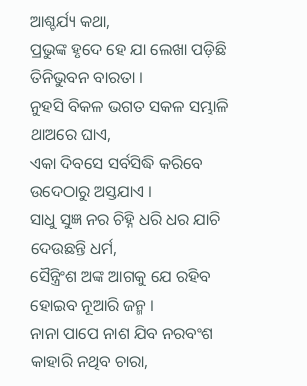ଆଶ୍ଚର୍ଯ୍ୟ କଥା,
ପ୍ରଭୁଙ୍କ ହୃଦେ ହେ ଯା ଲେଖା ପଡ଼ିଛି ତିନିଭୁବନ ବାରତା ।
ନୁହସି ବିକଳ ଭଗତ ସକଳ ସମ୍ଭାଳି ଥାଅରେ ଘାଏ,
ଏକା ଦିବସେ ସର୍ବସିଦ୍ଧି କରିବେ ଉଦେଠାରୁ ଅସ୍ତଯାଏ ।
ସାଧୁ ସୁଜ୍ଞ ନର ଚିହ୍ନି ଧରି ଧର ଯାଚି ଦେଉଛନ୍ତି ଧର୍ମ,
ସୈନ୍ତ୍ରିଂଶ ଅଙ୍କ ଆଗକୁ ଯେ ରହିବ ହୋଇବ ନୂଆରି ଜନ୍ମ ।
ନାନା ପାପେ ନାଶ ଯିବ ନରବଂଶ କାହାରି ନଥିବ ଚାରା,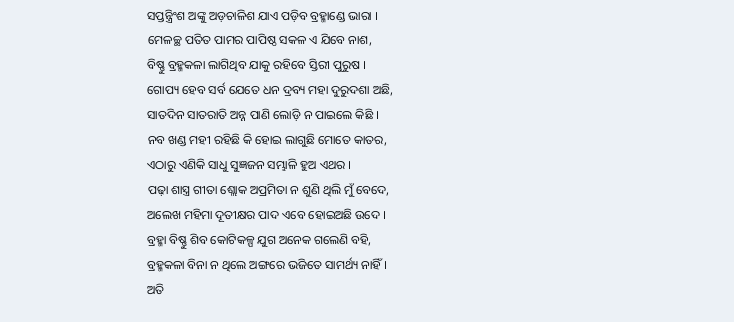ସପ୍ତନ୍ତ୍ରିଂଶ ଅଙ୍କୁ ଅଡ଼ଚାଳିଶ ଯାଏ ପଡ଼ିବ ବ୍ରହ୍ମାଣ୍ଡେ ଭାରା ।
ମେଳଚ୍ଛ ପତିତ ପାମର ପାପିଷ୍ଠ ସକଳ ଏ ଯିବେ ନାଶ,
ବିଷ୍ଣୁ ବ୍ରହ୍ମକଳା ଲାଗିଥିବ ଯାକୁ ରହିବେ ସ୍ତିରୀ ପୁରୁଷ ।
ଗୋପ୍ୟ ହେବ ସର୍ବ ଯେତେ ଧନ ଦ୍ରବ୍ୟ ମହା ଦୁରୁଦଶା ଅଛି,
ସାତଦିନ ସାତରାତି ଅନ୍ନ ପାଣି ଲୋଡ଼ି ନ ପାଇଲେ କିଛି ।
ନବ ଖଣ୍ଡ ମହୀ ରହିଛି କି ହୋଇ ଲାଗୁଛି ମୋତେ କାତର,
ଏଠାରୁ ଏଣିକି ସାଧୁ ସୁଜ୍ଞଜନ ସମ୍ଭାଳି ହୁଅ ଏଥର ।
ପଢ଼ା ଶାସ୍ତ୍ର ଗୀତା ଶ୍ଲୋକ ଅପ୍ରମିତା ନ ଶୁଣି ଥିଲି ମୁଁ ବେଦେ,
ଅଲେଖ ମହିମା ଦୂତୀକ୍ଷର ପାଦ ଏବେ ହୋଇଅଛି ଉଦେ ।
ବ୍ରହ୍ମା ବିଷ୍ଣୁ ଶିବ କୋଟିକଳ୍ପ ଯୁଗ ଅନେକ ଗଲେଣି ବହି,
ବ୍ରହ୍ମକଳା ବିନା ନ ଥିଲେ ଅଙ୍ଗରେ ଭଜିତେ ସାମର୍ଥ୍ୟ ନାହିଁ ।
ଅତି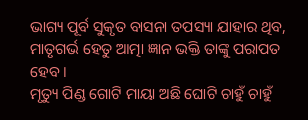ଭାଗ୍ୟ ପୂର୍ବ ସୁକୃତ ବାସନା ତପସ୍ୟା ଯାହାର ଥିବ,
ମାତୃଗର୍ଭ ହେତୁ ଆତ୍ମା ଜ୍ଞାନ ଭକ୍ତି ତାଙ୍କୁ ପରାପତ ହେବ ।
ମୃତ୍ୟୁ ପିଣ୍ଡ ଗୋଟି ମାୟା ଅଛି ଘୋଟି ଚାହୁଁ ଚାହୁଁ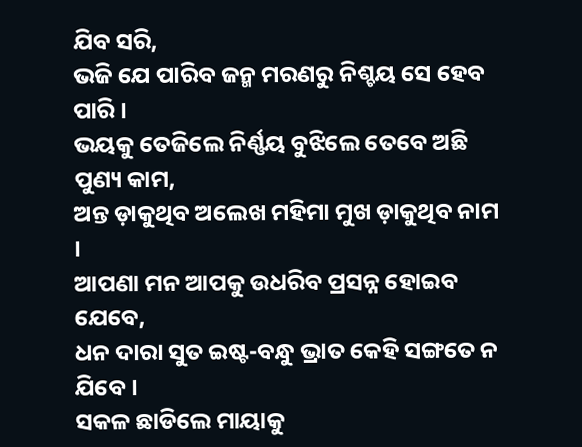ଯିବ ସରି,
ଭଜି ଯେ ପାରିବ ଜନ୍ମ ମରଣରୁ ନିଶ୍ଚୟ ସେ ହେବ ପାରି ।
ଭୟକୁ ତେଜିଲେ ନିର୍ଣ୍ଣୟ ବୁଝିଲେ ତେବେ ଅଛି ପୁଣ୍ୟ କାମ,
ଅନ୍ତ ଡ଼ାକୁଥିବ ଅଲେଖ ମହିମା ମୁଖ ଡ଼ାକୁଥିବ ନାମ ।
ଆପଣା ମନ ଆପକୁ ଉଧରିବ ପ୍ରସନ୍ନ ହୋଇବ ଯେବେ,
ଧନ ଦାରା ସୁତ ଇଷ୍ଟ-ବନ୍ଧୁ ଭ୍ରାତ କେହି ସଙ୍ଗତେ ନ ଯିବେ ।
ସକଳ ଛାଡିଲେ ମାୟାକୁ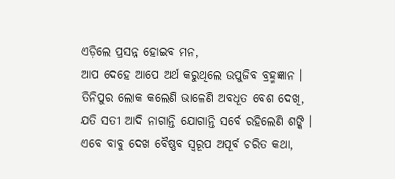ଏଡ଼ିଲେ ପ୍ରସନ୍ନ ହୋଇବ ମନ,
ଆପ ଦେହେ ଆପେ ଅର୍ଥ କରୁଥିଲେ ଉପୁଜିବ ବ୍ରହ୍ମଜ୍ଞାନ ।
ତିନିପୁର ଲୋକ କଲେଣି ଭାଳେଣି ଅବଧୂତ ବେଶ ଦେଖି,
ଯତି ସତୀ ଆଦି ନାଗାନ୍ତି ଯୋଗାନ୍ତି ସର୍ବେ ରହିଲେଣି ଶଙ୍କି ।
ଏବେ ବାବୁ ଦେଖ ବୈଷ୍ଣବ ସ୍ୱରୂପ ଅପୂର୍ବ ଚରିତ କଥା,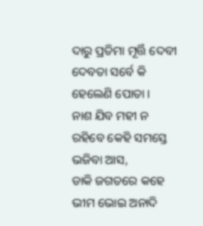ଦାରୁ ପ୍ରତିମା ମୂର୍ତ୍ତି ଦେବୀ ଦେବତା ସର୍ବେ କି ହେଲେଣି ପୋତା ।
ନାଶ ଯିବ ମହୀ ନ ରହିବେ କେହି ସମସ୍ତେ ଭଜିବା ଆସ,
ଡାକି ଜଗତରେ କହେ ଭୀମ ଭୋଇ ଅନାଦି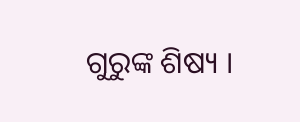ଗୁରୁଙ୍କ ଶିଷ୍ୟ ।